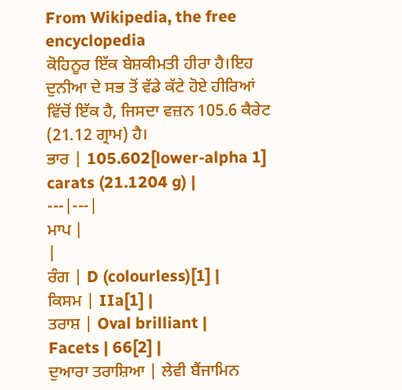From Wikipedia, the free encyclopedia
ਕੋਹਿਨੂਰ ਇੱਕ ਬੇਸ਼ਕੀਮਤੀ ਹੀਰਾ ਹੈ।ਇਹ ਦੁਨੀਆ ਦੇ ਸਭ ਤੋਂ ਵੱਡੇ ਕੱਟੇ ਹੋਏ ਹੀਰਿਆਂ ਵਿੱਚੋਂ ਇੱਕ ਹੈ, ਜਿਸਦਾ ਵਜ਼ਨ 105.6 ਕੈਰੇਟ (21.12 ਗ੍ਰਾਮ) ਹੈ।
ਭਾਰ | 105.602[lower-alpha 1] carats (21.1204 g) |
---|---|
ਮਾਪ |
|
ਰੰਗ | D (colourless)[1] |
ਕਿਸਮ | IIa[1] |
ਤਰਾਸ਼ | Oval brilliant |
Facets | 66[2] |
ਦੁਆਰਾ ਤਰਾਸ਼ਿਆ | ਲੇਵੀ ਬੈਂਜਾਮਿਨ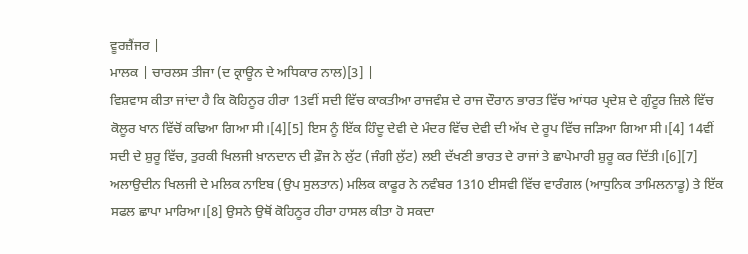ਵੂਰਜ਼ੈਂਜਰ |
ਮਾਲਕ | ਚਾਰਲਸ ਤੀਜਾ (ਦ ਕ੍ਰਾਊਨ ਦੇ ਅਧਿਕਾਰ ਨਾਲ)[3] |
ਵਿਸ਼ਵਾਸ ਕੀਤਾ ਜਾਂਦਾ ਹੈ ਕਿ ਕੋਹਿਨੂਰ ਹੀਰਾ 13ਵੀਂ ਸਦੀ ਵਿੱਚ ਕਾਕਤੀਆ ਰਾਜਵੰਸ਼ ਦੇ ਰਾਜ ਦੌਰਾਨ ਭਾਰਤ ਵਿੱਚ ਆਂਧਰ ਪ੍ਰਦੇਸ਼ ਦੇ ਗੁੰਟੂਰ ਜ਼ਿਲੇ ਵਿੱਚ ਕੋਲੂਰ ਖਾਨ ਵਿੱਚੋਂ ਕਢਿਆ ਗਿਆ ਸੀ।[4][5] ਇਸ ਨੂੰ ਇੱਕ ਹਿੰਦੂ ਦੇਵੀ ਦੇ ਮੰਦਰ ਵਿੱਚ ਦੇਵੀ ਦੀ ਅੱਖ ਦੇ ਰੂਪ ਵਿੱਚ ਜੜਿਆ ਗਿਆ ਸੀ।[4] 14ਵੀਂ ਸਦੀ ਦੇ ਸ਼ੁਰੂ ਵਿੱਚ, ਤੁਰਕੀ ਖਿਲਜੀ ਖ਼ਾਨਦਾਨ ਦੀ ਫ਼ੌਜ ਨੇ ਲੁੱਟ (ਜੰਗੀ ਲੁੱਟ) ਲਈ ਦੱਖਣੀ ਭਾਰਤ ਦੇ ਰਾਜਾਂ ਤੇ ਛਾਪੇਮਾਰੀ ਸ਼ੁਰੂ ਕਰ ਦਿੱਤੀ।[6][7] ਅਲਾਉਦੀਨ ਖਿਲਜੀ ਦੇ ਮਲਿਕ ਨਾਇਬ (ਉਪ ਸੁਲਤਾਨ) ਮਲਿਕ ਕਾਫੂਰ ਨੇ ਨਵੰਬਰ 1310 ਈਸਵੀ ਵਿੱਚ ਵਾਰੰਗਲ (ਆਧੁਨਿਕ ਤਾਮਿਲਨਾਡੂ) ਤੇ ਇੱਕ ਸਫਲ ਛਾਪਾ ਮਾਰਿਆ।[8] ਉਸਨੇ ਉਥੋਂ ਕੋਹਿਨੂਰ ਹੀਰਾ ਹਾਸਲ ਕੀਤਾ ਹੋ ਸਕਦਾ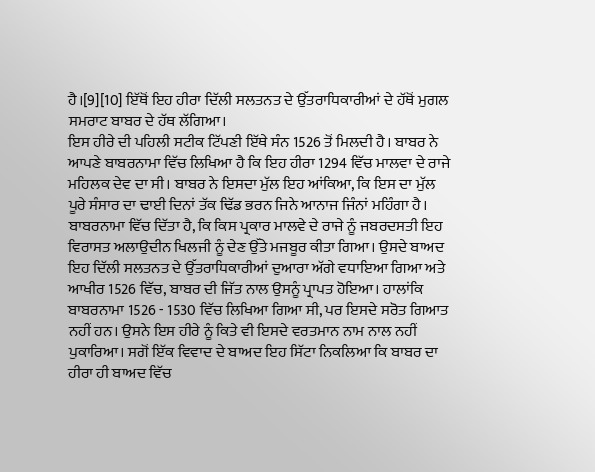ਹੈ।[9][10] ਇੱਥੋਂ ਇਹ ਹੀਰਾ ਦਿੱਲੀ ਸਲਤਨਤ ਦੇ ਉੱਤਰਾਧਿਕਾਰੀਆਂ ਦੇ ਹੱਥੋਂ ਮੁਗਲ ਸਮਰਾਟ ਬਾਬਰ ਦੇ ਹੱਥ ਲੱਗਿਆ।
ਇਸ ਹੀਰੇ ਦੀ ਪਹਿਲੀ ਸਟੀਕ ਟਿੱਪਣੀ ਇੱਥੇ ਸੰਨ 1526 ਤੋਂ ਮਿਲਦੀ ਹੈ। ਬਾਬਰ ਨੇ ਆਪਣੇ ਬਾਬਰਨਾਮਾ ਵਿੱਚ ਲਿਖਿਆ ਹੈ ਕਿ ਇਹ ਹੀਰਾ 1294 ਵਿੱਚ ਮਾਲਵਾ ਦੇ ਰਾਜੇ ਮਹਿਲਕ ਦੇਵ ਦਾ ਸੀ। ਬਾਬਰ ਨੇ ਇਸਦਾ ਮੁੱਲ ਇਹ ਆਂਕਿਆ, ਕਿ ਇਸ ਦਾ ਮੁੱਲ ਪੂਰੇ ਸੰਸਾਰ ਦਾ ਢਾਈ ਦਿਨਾਂ ਤੱਕ ਢਿੱਡ ਭਰਨ ਜਿਨੇ ਆਨਾਜ ਜਿੰਨਾਂ ਮਹਿੰਗਾ ਹੈ। ਬਾਬਰਨਾਮਾ ਵਿੱਚ ਦਿੱਤਾ ਹੈ, ਕਿ ਕਿਸ ਪ੍ਰਕਾਰ ਮਾਲਵੇ ਦੇ ਰਾਜੇ ਨੂੰ ਜਬਰਦਸਤੀ ਇਹ ਵਿਰਾਸਤ ਅਲਾਉਦੀਨ ਖਿਲਜੀ ਨੂੰ ਦੇਣ ਉੱਤੇ ਮਜਬੂਰ ਕੀਤਾ ਗਿਆ। ਉਸਦੇ ਬਾਅਦ ਇਹ ਦਿੱਲੀ ਸਲਤਨਤ ਦੇ ਉੱਤਰਾਧਿਕਾਰੀਆਂ ਦੁਆਰਾ ਅੱਗੇ ਵਧਾਇਆ ਗਿਆ ਅਤੇ ਆਖੀਰ 1526 ਵਿੱਚ, ਬਾਬਰ ਦੀ ਜਿੱਤ ਨਾਲ ਉਸਨੂੰ ਪ੍ਰਾਪਤ ਹੋਇਆ। ਹਾਲਾਂਕਿ ਬਾਬਰਨਾਮਾ 1526 - 1530 ਵਿੱਚ ਲਿਖਿਆ ਗਿਆ ਸੀ, ਪਰ ਇਸਦੇ ਸਰੋਤ ਗਿਆਤ ਨਹੀਂ ਹਨ। ਉਸਨੇ ਇਸ ਹੀਰੇ ਨੂੰ ਕਿਤੇ ਵੀ ਇਸਦੇ ਵਰਤਮਾਨ ਨਾਮ ਨਾਲ ਨਹੀਂ ਪੁਕਾਰਿਆ। ਸਗੋਂ ਇੱਕ ਵਿਵਾਦ ਦੇ ਬਾਅਦ ਇਹ ਸਿੱਟਾ ਨਿਕਲਿਆ ਕਿ ਬਾਬਰ ਦਾ ਹੀਰਾ ਹੀ ਬਾਅਦ ਵਿੱਚ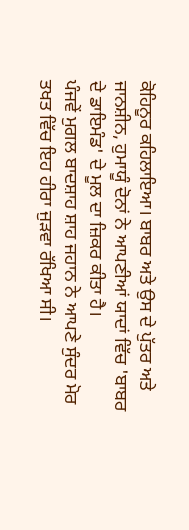ਕੋਹਿਨੂਰ ਕਹਿਲਾਇਆ। ਬਾਬਰ ਅਤੇ ਉਸ ਦੇ ਪੁੱਤਰ ਅਤੇ ਜਾਨਸ਼ੀਨ, ਹੁਮਾਯੂੰ ਦੋਨਾਂ ਨੇ ਆਪਣੀਆਂ ਯਾਦਾਂ ਵਿੱਚ 'ਬਾਬਰ ਦੇ ਡਾਇਮੰਡ' ਦੇ ਮੂਲ ਦਾ ਜ਼ਿਕਰ ਕੀਤਾ ਹੈ।
ਪੰਜਵੇਂ ਮੁਗਲ ਬਾਦਸ਼ਾਹ ਸ਼ਾਹ ਜਹਾਨ ਨੇ ਆਪਣੇ ਸੁੰਦਰ ਮੋਰ ਤਖਤ ਵਿੱਚ ਇਹ ਹੀਰਾ ਜੁੜਵਾ ਰੱਖਿਆ ਸੀ।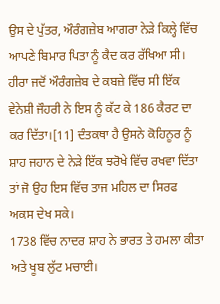ਉਸ ਦੇ ਪੁੱਤਰ, ਔਰੰਗਜ਼ੇਬ ਆਗਰਾ ਨੇੜੇ ਕਿਲ੍ਹੇ ਵਿੱਚ ਆਪਣੇ ਬਿਮਾਰ ਪਿਤਾ ਨੂੰ ਕੈਦ ਕਰ ਰੱਖਿਆ ਸੀ। ਹੀਰਾ ਜਦੋਂ ਔਰੰਗਜ਼ੇਬ ਦੇ ਕਬਜ਼ੇ ਵਿੱਚ ਸੀ ਇੱਕ ਵੇਨੇਸ਼ੀ ਜੌਹਰੀ ਨੇ ਇਸ ਨੂੰ ਕੱਟ ਕੇ 186 ਕੈਰਟ ਦਾ ਕਰ ਦਿੱਤਾ।[11] ਦੰਤਕਥਾ ਹੈ ਉਸਨੇ ਕੋਹਿਨੂਰ ਨੂੰ ਸ਼ਾਹ ਜਹਾਨ ਦੇ ਨੇੜੇ ਇੱਕ ਝਰੋਖੇ ਵਿੱਚ ਰਖਵਾ ਦਿੱਤਾ ਤਾਂ ਜੋ ਉਹ ਇਸ ਵਿੱਚ ਤਾਜ ਮਹਿਲ ਦਾ ਸਿਰਫ ਅਕਸ ਦੇਖ ਸਕੇ।
1738 ਵਿੱਚ ਨਾਦਰ ਸ਼ਾਹ ਨੇ ਭਾਰਤ ਤੇ ਹਮਲਾ ਕੀਤਾ ਅਤੇ ਖੂਬ ਲੁੱਟ ਮਚਾਈ।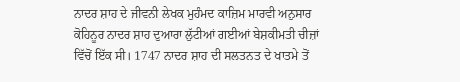ਨਾਦਰ ਸ਼ਾਹ ਦੇ ਜੀਵਨੀ ਲੇਖਕ ਮੁਹੰਮਦ ਕਾਜ਼ਿਮ ਮਾਰਵੀ ਅਨੁਸਾਰ ਕੋਹਿਨੂਰ ਨਾਦਰ ਸ਼ਾਹ ਦੁਆਰਾ ਲੁੱਟੀਆਂ ਗਈਆਂ ਬੇਸ਼ਕੀਮਤੀ ਚੀਜ਼ਾਂ ਵਿੱਚੋਂ ਇੱਕ ਸੀ। 1747 ਨਾਦਰ ਸ਼ਾਹ ਦੀ ਸਲਤਨਤ ਦੇ ਖਾਤਮੇ ਤੋਂ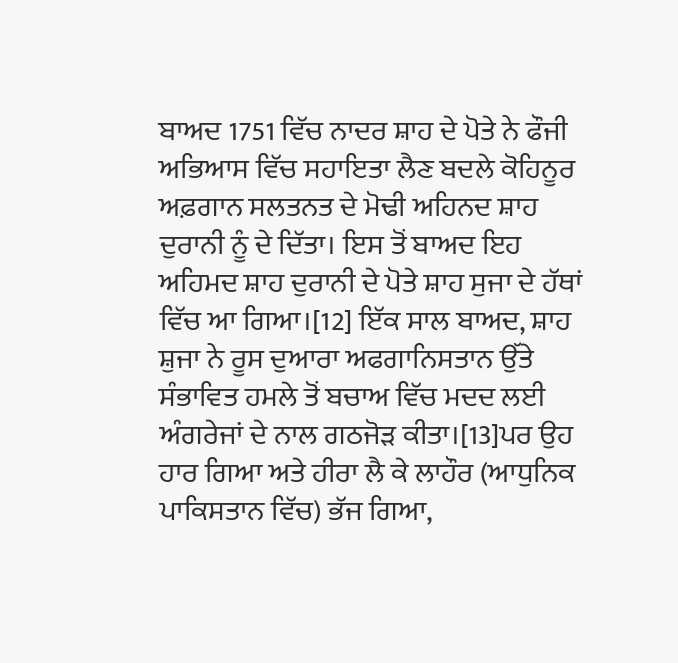ਬਾਅਦ 1751 ਵਿੱਚ ਨਾਦਰ ਸ਼ਾਹ ਦੇ ਪੋਤੇ ਨੇ ਫੌਜੀ ਅਭਿਆਸ ਵਿੱਚ ਸਹਾਇਤਾ ਲੈਣ ਬਦਲੇ ਕੋਹਿਨੂਰ ਅਫ਼ਗਾਨ ਸਲਤਨਤ ਦੇ ਮੋਢੀ ਅਹਿਨਦ ਸ਼ਾਹ ਦੁਰਾਨੀ ਨੂੰ ਦੇ ਦਿੱਤਾ। ਇਸ ਤੋਂ ਬਾਅਦ ਇਹ ਅਹਿਮਦ ਸ਼ਾਹ ਦੁਰਾਨੀ ਦੇ ਪੋਤੇ ਸ਼ਾਹ ਸੁਜਾ ਦੇ ਹੱਥਾਂ ਵਿੱਚ ਆ ਗਿਆ।[12] ਇੱਕ ਸਾਲ ਬਾਅਦ, ਸ਼ਾਹ ਸ਼ੁਜਾ ਨੇ ਰੂਸ ਦੁਆਰਾ ਅਫਗਾਨਿਸਤਾਨ ਉੱਤੇ ਸੰਭਾਵਿਤ ਹਮਲੇ ਤੋਂ ਬਚਾਅ ਵਿੱਚ ਮਦਦ ਲਈ ਅੰਗਰੇਜਾਂ ਦੇ ਨਾਲ ਗਠਜੋੜ ਕੀਤਾ।[13]ਪਰ ਉਹ ਹਾਰ ਗਿਆ ਅਤੇ ਹੀਰਾ ਲੈ ਕੇ ਲਾਹੌਰ (ਆਧੁਨਿਕ ਪਾਕਿਸਤਾਨ ਵਿੱਚ) ਭੱਜ ਗਿਆ,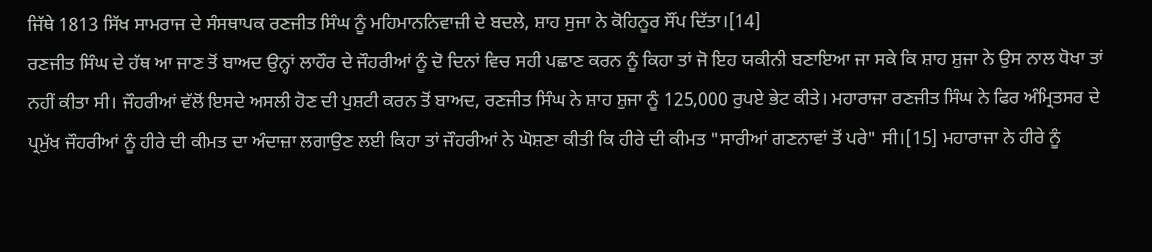ਜਿੱਥੇ 1813 ਸਿੱਖ ਸਾਮਰਾਜ ਦੇ ਸੰਸਥਾਪਕ ਰਣਜੀਤ ਸਿੰਘ ਨੂੰ ਮਹਿਮਾਨਨਿਵਾਜ਼ੀ ਦੇ ਬਦਲੇ, ਸ਼ਾਹ ਸੁਜਾ ਨੇ ਕੋਹਿਨੂਰ ਸੌਂਪ ਦਿੱਤਾ।[14]
ਰਣਜੀਤ ਸਿੰਘ ਦੇ ਹੱਥ ਆ ਜਾਣ ਤੋਂ ਬਾਅਦ ਉਨ੍ਹਾਂ ਲਾਹੌਰ ਦੇ ਜੌਹਰੀਆਂ ਨੂੰ ਦੋ ਦਿਨਾਂ ਵਿਚ ਸਹੀ ਪਛਾਣ ਕਰਨ ਨੂੰ ਕਿਹਾ ਤਾਂ ਜੋ ਇਹ ਯਕੀਨੀ ਬਣਾਇਆ ਜਾ ਸਕੇ ਕਿ ਸ਼ਾਹ ਸ਼ੁਜਾ ਨੇ ਉਸ ਨਾਲ ਧੋਖਾ ਤਾਂ ਨਹੀਂ ਕੀਤਾ ਸੀ। ਜੌਹਰੀਆਂ ਵੱਲੋਂ ਇਸਦੇ ਅਸਲੀ ਹੋਣ ਦੀ ਪੁਸ਼ਟੀ ਕਰਨ ਤੋਂ ਬਾਅਦ, ਰਣਜੀਤ ਸਿੰਘ ਨੇ ਸ਼ਾਹ ਸ਼ੁਜਾ ਨੂੰ 125,000 ਰੁਪਏ ਭੇਟ ਕੀਤੇ। ਮਹਾਰਾਜਾ ਰਣਜੀਤ ਸਿੰਘ ਨੇ ਫਿਰ ਅੰਮ੍ਰਿਤਸਰ ਦੇ ਪ੍ਰਮੁੱਖ ਜੌਹਰੀਆਂ ਨੂੰ ਹੀਰੇ ਦੀ ਕੀਮਤ ਦਾ ਅੰਦਾਜ਼ਾ ਲਗਾਉਣ ਲਈ ਕਿਹਾ ਤਾਂ ਜੌਹਰੀਆਂ ਨੇ ਘੋਸ਼ਣਾ ਕੀਤੀ ਕਿ ਹੀਰੇ ਦੀ ਕੀਮਤ "ਸਾਰੀਆਂ ਗਣਨਾਵਾਂ ਤੋਂ ਪਰੇ" ਸੀ।[15] ਮਹਾਰਾਜਾ ਨੇ ਹੀਰੇ ਨੂੰ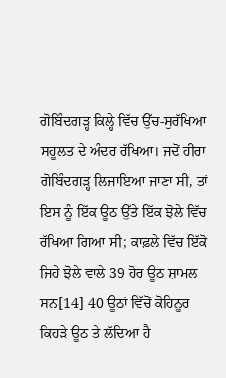ਗੋਬਿੰਦਗੜ੍ਹ ਕਿਲ੍ਹੇ ਵਿੱਚ ਉੱਚ-ਸੁਰੱਖਿਆ ਸਹੂਲਤ ਦੇ ਅੰਦਰ ਰੱਖਿਆ। ਜਦੋਂ ਹੀਰਾ ਗੋਬਿੰਦਗੜ੍ਹ ਲਿਜਾਇਆ ਜਾਣਾ ਸੀ, ਤਾਂ ਇਸ ਨੂੰ ਇੱਕ ਊਠ ਉੱਤੇ ਇੱਕ ਝੋਲੇ ਵਿੱਚ ਰੱਖਿਆ ਗਿਆ ਸੀ; ਕਾਫ਼ਲੇ ਵਿੱਚ ਇੱਕੋ ਜਿਹੇ ਝੋਲੇ ਵਾਲੇ 39 ਹੋਰ ਊਠ ਸ਼ਾਮਲ ਸਨ[14] 40 ਊਠਾਂ ਵਿੱਚੋਂ ਕੋਹਿਨੂਰ ਕਿਹੜੇ ਊਠ ਤੇ ਲੱਦਿਆ ਹੈ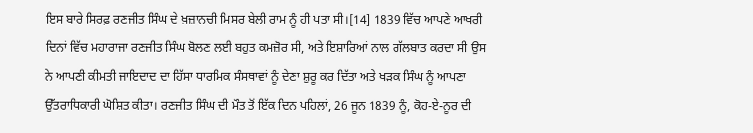ਇਸ ਬਾਰੇ ਸਿਰਫ਼ ਰਣਜੀਤ ਸਿੰਘ ਦੇ ਖ਼ਜ਼ਾਨਚੀ ਮਿਸਰ ਬੇਲੀ ਰਾਮ ਨੂੰ ਹੀ ਪਤਾ ਸੀ।[14] 1839 ਵਿੱਚ ਆਪਣੇ ਆਖਰੀ ਦਿਨਾਂ ਵਿੱਚ ਮਹਾਰਾਜਾ ਰਣਜੀਤ ਸਿੰਘ ਬੋਲਣ ਲਈ ਬਹੁਤ ਕਮਜ਼ੋਰ ਸੀ, ਅਤੇ ਇਸ਼ਾਰਿਆਂ ਨਾਲ ਗੱਲਬਾਤ ਕਰਦਾ ਸੀ ਉਸ ਨੇ ਆਪਣੀ ਕੀਮਤੀ ਜਾਇਦਾਦ ਦਾ ਹਿੱਸਾ ਧਾਰਮਿਕ ਸੰਸਥਾਵਾਂ ਨੂੰ ਦੇਣਾ ਸ਼ੁਰੂ ਕਰ ਦਿੱਤਾ ਅਤੇ ਖੜਕ ਸਿੰਘ ਨੂੰ ਆਪਣਾ ਉੱਤਰਾਧਿਕਾਰੀ ਘੋਸ਼ਿਤ ਕੀਤਾ। ਰਣਜੀਤ ਸਿੰਘ ਦੀ ਮੌਤ ਤੋਂ ਇੱਕ ਦਿਨ ਪਹਿਲਾਂ, 26 ਜੂਨ 1839 ਨੂੰ, ਕੋਹ-ਏ-ਨੂਰ ਦੀ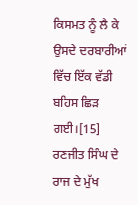ਕਿਸਮਤ ਨੂੰ ਲੈ ਕੇ ਉਸਦੇ ਦਰਬਾਰੀਆਂ ਵਿੱਚ ਇੱਕ ਵੱਡੀ ਬਹਿਸ ਛਿੜ ਗਈ।[15] ਰਣਜੀਤ ਸਿੰਘ ਦੇ ਰਾਜ ਦੇ ਮੁੱਖ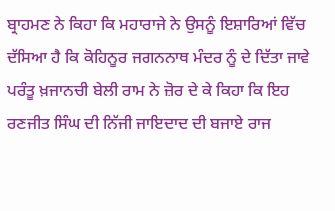ਬ੍ਰਾਹਮਣ ਨੇ ਕਿਹਾ ਕਿ ਮਹਾਰਾਜੇ ਨੇ ਉਸਨੂੰ ਇਸ਼ਾਰਿਆਂ ਵਿੱਚ ਦੱਸਿਆ ਹੈ ਕਿ ਕੋਹਿਨੂਰ ਜਗਨਨਾਥ ਮੰਦਰ ਨੂੰ ਦੇ ਦਿੱਤਾ ਜਾਵੇ ਪਰੰਤੂ ਖ਼ਜਾਨਚੀ ਬੇਲੀ ਰਾਮ ਨੇ ਜ਼ੋਰ ਦੇ ਕੇ ਕਿਹਾ ਕਿ ਇਹ ਰਣਜੀਤ ਸਿੰਘ ਦੀ ਨਿੱਜੀ ਜਾਇਦਾਦ ਦੀ ਬਜਾਏ ਰਾਜ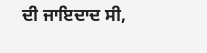ਦੀ ਜਾਇਦਾਦ ਸੀ,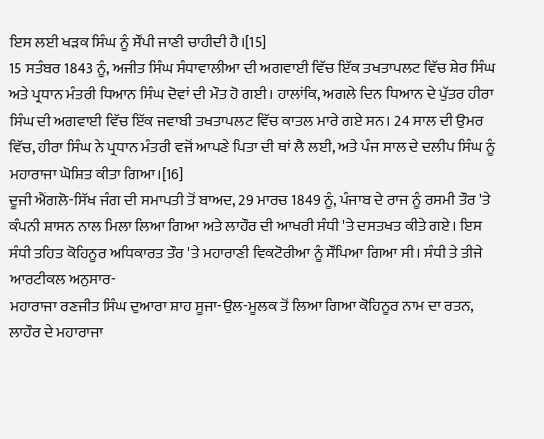ਇਸ ਲਈ ਖੜਕ ਸਿੰਘ ਨੂੰ ਸੌਂਪੀ ਜਾਣੀ ਚਾਹੀਦੀ ਹੈ।[15]
15 ਸਤੰਬਰ 1843 ਨੂੰ, ਅਜੀਤ ਸਿੰਘ ਸੰਧਾਵਾਲੀਆ ਦੀ ਅਗਵਾਈ ਵਿੱਚ ਇੱਕ ਤਖਤਾਪਲਟ ਵਿੱਚ ਸ਼ੇਰ ਸਿੰਘ ਅਤੇ ਪ੍ਰਧਾਨ ਮੰਤਰੀ ਧਿਆਨ ਸਿੰਘ ਦੋਵਾਂ ਦੀ ਮੌਤ ਹੋ ਗਈ। ਹਾਲਾਂਕਿ, ਅਗਲੇ ਦਿਨ ਧਿਆਨ ਦੇ ਪੁੱਤਰ ਹੀਰਾ ਸਿੰਘ ਦੀ ਅਗਵਾਈ ਵਿੱਚ ਇੱਕ ਜਵਾਬੀ ਤਖਤਾਪਲਟ ਵਿੱਚ ਕਾਤਲ ਮਾਰੇ ਗਏ ਸਨ। 24 ਸਾਲ ਦੀ ਉਮਰ ਵਿੱਚ, ਹੀਰਾ ਸਿੰਘ ਨੇ ਪ੍ਰਧਾਨ ਮੰਤਰੀ ਵਜੋਂ ਆਪਣੇ ਪਿਤਾ ਦੀ ਥਾਂ ਲੈ ਲਈ, ਅਤੇ ਪੰਜ ਸਾਲ ਦੇ ਦਲੀਪ ਸਿੰਘ ਨੂੰ ਮਹਾਰਾਜਾ ਘੋਸ਼ਿਤ ਕੀਤਾ ਗਿਆ।[16]
ਦੂਜੀ ਐਂਗਲੋ-ਸਿੱਖ ਜੰਗ ਦੀ ਸਮਾਪਤੀ ਤੋਂ ਬਾਅਦ, 29 ਮਾਰਚ 1849 ਨੂੰ, ਪੰਜਾਬ ਦੇ ਰਾਜ ਨੂੰ ਰਸਮੀ ਤੌਰ 'ਤੇ ਕੰਪਨੀ ਸ਼ਾਸਨ ਨਾਲ ਮਿਲਾ ਲਿਆ ਗਿਆ ਅਤੇ ਲਾਹੌਰ ਦੀ ਆਖਰੀ ਸੰਧੀ 'ਤੇ ਦਸਤਖਤ ਕੀਤੇ ਗਏ। ਇਸ ਸੰਧੀ ਤਹਿਤ ਕੋਹਿਨੂਰ ਅਧਿਕਾਰਤ ਤੌਰ 'ਤੇ ਮਹਾਰਾਣੀ ਵਿਕਟੋਰੀਆ ਨੂੰ ਸੌਂਪਿਆ ਗਿਆ ਸੀ। ਸੰਧੀ ਤੇ ਤੀਜੇ ਆਰਟੀਕਲ ਅਨੁਸਾਰ-
ਮਹਾਰਾਜਾ ਰਣਜੀਤ ਸਿੰਘ ਦੁਆਰਾ ਸ਼ਾਹ ਸੂਜਾ-ਉਲ-ਮੂਲਕ ਤੋਂ ਲਿਆ ਗਿਆ ਕੋਹਿਨੂਰ ਨਾਮ ਦਾ ਰਤਨ, ਲਾਹੌਰ ਦੇ ਮਹਾਰਾਜਾ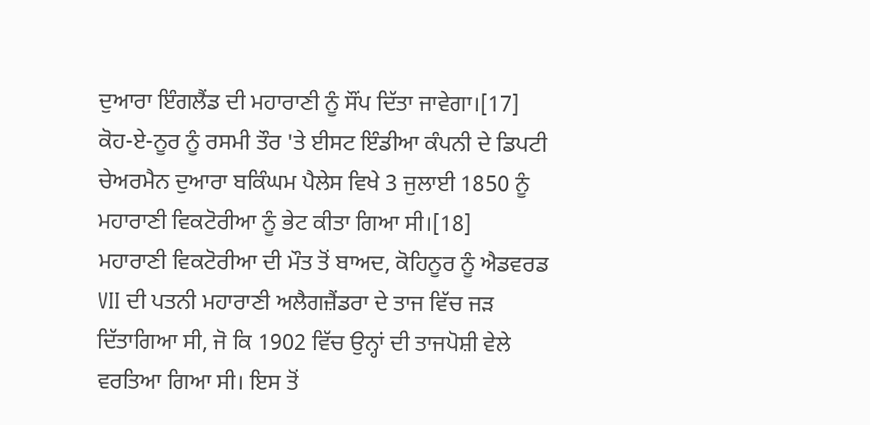ਦੁਆਰਾ ਇੰਗਲੈਂਡ ਦੀ ਮਹਾਰਾਣੀ ਨੂੰ ਸੌਂਪ ਦਿੱਤਾ ਜਾਵੇਗਾ।[17]
ਕੋਹ-ਏ-ਨੂਰ ਨੂੰ ਰਸਮੀ ਤੌਰ 'ਤੇ ਈਸਟ ਇੰਡੀਆ ਕੰਪਨੀ ਦੇ ਡਿਪਟੀ ਚੇਅਰਮੈਨ ਦੁਆਰਾ ਬਕਿੰਘਮ ਪੈਲੇਸ ਵਿਖੇ 3 ਜੁਲਾਈ 1850 ਨੂੰ ਮਹਾਰਾਣੀ ਵਿਕਟੋਰੀਆ ਨੂੰ ਭੇਟ ਕੀਤਾ ਗਿਆ ਸੀ।[18]
ਮਹਾਰਾਣੀ ਵਿਕਟੋਰੀਆ ਦੀ ਮੌਤ ਤੋਂ ਬਾਅਦ, ਕੋਹਿਨੂਰ ਨੂੰ ਐਡਵਰਡ VII ਦੀ ਪਤਨੀ ਮਹਾਰਾਣੀ ਅਲੈਗਜ਼ੈਂਡਰਾ ਦੇ ਤਾਜ ਵਿੱਚ ਜੜ ਦਿੱਤਾਗਿਆ ਸੀ, ਜੋ ਕਿ 1902 ਵਿੱਚ ਉਨ੍ਹਾਂ ਦੀ ਤਾਜਪੋਸ਼ੀ ਵੇਲੇ ਵਰਤਿਆ ਗਿਆ ਸੀ। ਇਸ ਤੋਂ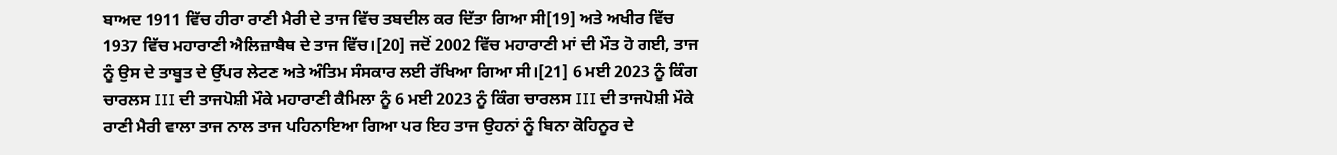ਬਾਅਦ 1911 ਵਿੱਚ ਹੀਰਾ ਰਾਣੀ ਮੈਰੀ ਦੇ ਤਾਜ ਵਿੱਚ ਤਬਦੀਲ ਕਰ ਦਿੱਤਾ ਗਿਆ ਸੀ[19] ਅਤੇ ਅਖੀਰ ਵਿੱਚ 1937 ਵਿੱਚ ਮਹਾਰਾਣੀ ਐਲਿਜ਼ਾਬੈਥ ਦੇ ਤਾਜ ਵਿੱਚ।[20] ਜਦੋਂ 2002 ਵਿੱਚ ਮਹਾਰਾਣੀ ਮਾਂ ਦੀ ਮੌਤ ਹੋ ਗਈ, ਤਾਜ ਨੂੰ ਉਸ ਦੇ ਤਾਬੂਤ ਦੇ ਉੱਪਰ ਲੇਟਣ ਅਤੇ ਅੰਤਿਮ ਸੰਸਕਾਰ ਲਈ ਰੱਖਿਆ ਗਿਆ ਸੀ।[21] 6 ਮਈ 2023 ਨੂੰ ਕਿੰਗ ਚਾਰਲਸ III ਦੀ ਤਾਜਪੋਸ਼ੀ ਮੌਕੇ ਮਹਾਰਾਣੀ ਕੈਮਿਲਾ ਨੂੰ 6 ਮਈ 2023 ਨੂੰ ਕਿੰਗ ਚਾਰਲਸ III ਦੀ ਤਾਜਪੋਸ਼ੀ ਮੌਕੇ ਰਾਣੀ ਮੈਰੀ ਵਾਲਾ ਤਾਜ ਨਾਲ ਤਾਜ ਪਹਿਨਾਇਆ ਗਿਆ ਪਰ ਇਹ ਤਾਜ ਉਹਨਾਂ ਨੂੰ ਬਿਨਾ ਕੋਹਿਨੂਰ ਦੇ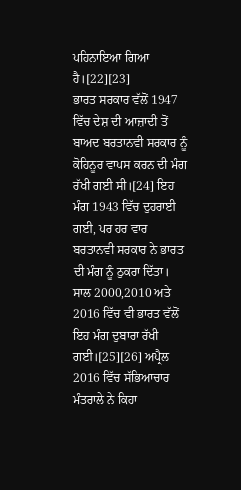ਪਹਿਨਾਇਆ ਗਿਆ ਹੈ।[22][23]
ਭਾਰਤ ਸਰਕਾਰ ਵੱਲੋਂ 1947 ਵਿੱਚ ਦੇਸ਼ ਦੀ ਆਜ਼ਾਦੀ ਤੋਂ ਬਾਅਦ ਬਰਤਾਨਵੀ ਸਰਕਾਰ ਨੂੰ ਕੋਹਿਨੂਰ ਵਾਪਸ ਕਰਨ ਦੀ ਮੰਗ ਰੱਖੀ ਗਈ ਸੀ।[24] ਇਹ ਮੰਗ 1943 ਵਿੱਚ ਦੁਹਰਾਈ ਗਈ, ਪਰ ਹਰ ਵਾਰ ਬਰਤਾਨਵੀ ਸਰਕਾਰ ਨੇ ਭਾਰਤ ਦੀ ਮੰਗ ਨੂੰ ਠੁਕਰਾ ਦਿੱਤਾ। ਸਾਲ 2000,2010 ਅਤੇ 2016 ਵਿੱਚ ਵੀ ਭਾਰਤ ਵੱਲੋਂ ਇਹ ਮੰਗ ਦੁਬਾਰਾ ਰੱਖੀ ਗਈ।[25][26] ਅਪ੍ਰੈਲ 2016 ਵਿੱਚ ਸੱਭਿਆਚਾਰ ਮੰਤਰਾਲੇ ਨੇ ਕਿਹਾ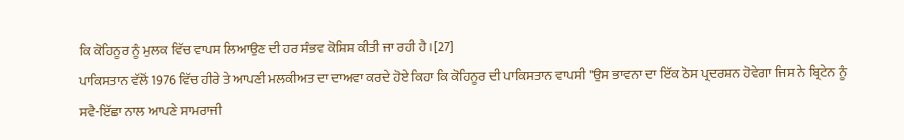ਕਿ ਕੋਹਿਨੂਰ ਨੂੰ ਮੁਲਕ ਵਿੱਚ ਵਾਪਸ ਲਿਆਉਣ ਦੀ ਹਰ ਸੰਭਵ ਕੋਸ਼ਿਸ਼ ਕੀਤੀ ਜਾ ਰਹੀ ਹੈ।[27]
ਪਾਕਿਸਤਾਨ ਵੱਲੋਂ 1976 ਵਿੱਚ ਹੀਰੇ ਤੇ ਆਪਣੀ ਮਲਕੀਅਤ ਦਾ ਦਾਅਵਾ ਕਰਦੇ ਹੋਏ ਕਿਹਾ ਕਿ ਕੋਹਿਨੂਰ ਦੀ ਪਾਕਿਸਤਾਨ ਵਾਪਸੀ "ਉਸ ਭਾਵਨਾ ਦਾ ਇੱਕ ਠੋਸ ਪ੍ਰਦਰਸ਼ਨ ਹੋਵੇਗਾ ਜਿਸ ਨੇ ਬ੍ਰਿਟੇਨ ਨੂੰ ਸਵੈ-ਇੱਛਾ ਨਾਲ ਆਪਣੇ ਸਾਮਰਾਜੀ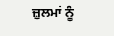ਜ਼ੁਲਮਾਂ ਨੂੰ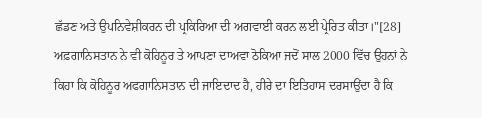ਛੱਡਣ ਅਤੇ ਉਪਨਿਵੇਸ਼ੀਕਰਨ ਦੀ ਪ੍ਰਕਿਰਿਆ ਦੀ ਅਗਵਾਈ ਕਰਨ ਲਈ ਪ੍ਰੇਰਿਤ ਕੀਤਾ।"[28]
ਅਫ਼ਗਾਨਿਸਤਾਨ ਨੇ ਵੀ ਕੋਹਿਨੂਰ ਤੇ ਆਪਣਾ ਦਾਅਵਾ ਠੋਕਿਆ ਜਦੋਂ ਸਾਲ 2000 ਵਿੱਚ ਉਹਨਾਂ ਨੇ ਕਿਹਾ ਕਿ ਕੋਹਿਨੂਰ ਅਫਗਾਨਿਸਤਾਨ ਦੀ ਜਾਇਦਾਦ ਹੈ, ਹੀਰੇ ਦਾ ਇਤਿਹਾਸ ਦਰਸਾਉਂਦਾ ਹੈ ਕਿ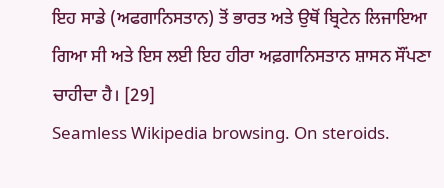ਇਹ ਸਾਡੇ (ਅਫਗਾਨਿਸਤਾਨ) ਤੋਂ ਭਾਰਤ ਅਤੇ ਉਥੋਂ ਬ੍ਰਿਟੇਨ ਲਿਜਾਇਆ ਗਿਆ ਸੀ ਅਤੇ ਇਸ ਲਈ ਇਹ ਹੀਰਾ ਅਫ਼ਗਾਨਿਸਤਾਨ ਸ਼ਾਸਨ ਸੌਂਪਣਾ ਚਾਹੀਦਾ ਹੈ। [29]
Seamless Wikipedia browsing. On steroids.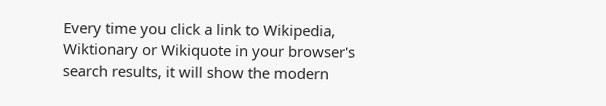Every time you click a link to Wikipedia, Wiktionary or Wikiquote in your browser's search results, it will show the modern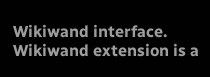Wikiwand interface.
Wikiwand extension is a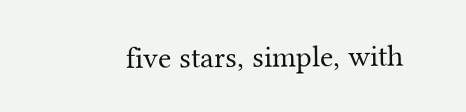five stars, simple, with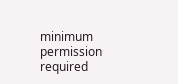minimum permission required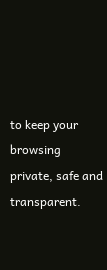to keep your browsing private, safe and transparent.